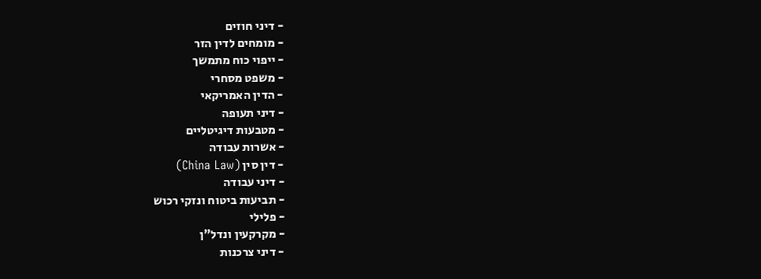- דיני חוזים
- מומחים לדין הזר
- ייפוי כוח מתמשך
- משפט מסחרי
- הדין האמריקאי
- דיני תעופה
- מטבעות דיגיטליים
- אשרות עבודה
- דין סין (China Law)
- דיני עבודה
- תביעות ביטוח ונזקי רכוש
- פלילי
- מקרקעין ונדל"ן
- דיני צרכנות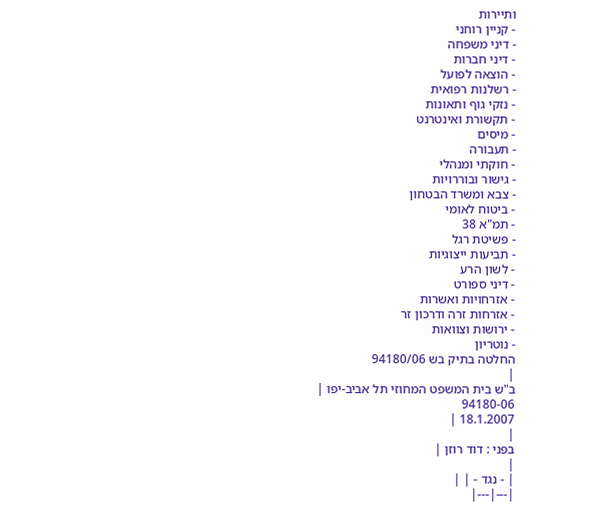ותיירות
- קניין רוחני
- דיני משפחה
- דיני חברות
- הוצאה לפועל
- רשלנות רפואית
- נזקי גוף ותאונות
- תקשורת ואינטרנט
- מיסים
- תעבורה
- חוקתי ומנהלי
- גישור ובוררויות
- צבא ומשרד הבטחון
- ביטוח לאומי
- תמ"א 38
- פשיטת רגל
- תביעות ייצוגיות
- לשון הרע
- דיני ספורט
- אזרחויות ואשרות
- אזרחות זרה ודרכון זר
- ירושות וצוואות
- נוטריון
החלטה בתיק בש 94180/06
|
ב"ש בית המשפט המחוזי תל אביב-יפו |
94180-06
18.1.2007 |
|
בפני : דוד רוזן |
|
| - נגד - | |
|---|---|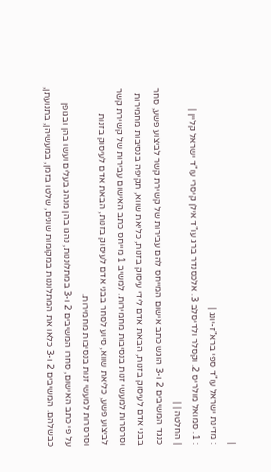|
: מדינת ישראל עו"ד ספי ברא"ז-יונג |
: 1. סמואל מולריס 2. וקסלר ולדיסלב 3. אלכסנדר ברג עו"ד אילן קיסרי עו"ד ישראל קליין |
| החלטה | |
כנגד המשיבים 2 ו-3 הוגש כתב אישום המייחס להם עבירות של קשירת קשר לביצוע פשע, סחר בבני אדם לעיסוק בזנות, הבאת אדם לידי עיסוק בזנות, כליאת שווא, תקיפה בנסיבות מחמירות וסרסרות למעשי זנות בנסיבות מחמירות. למשיב 1 מייחס כתב האישום עבירות של קשירת קשר לביצוע פשע, כליאת שווא, סיוע לסחר בבני אדם לעיסוק בזנות, הבאת אדם לעיסוק בזנות וסרסרות למעשי זנות בנסיבות מחמירות.
על פי כתב האישום, סחרו המשיבים 2 ו-3 במתלוננות, נהגו בהן מנהג בעלים ועשו בהן ובגופן כבשלהם. המשיבים 2 ו-3 כלאו את המתלוננות במקומות שונים, שלטו בזמן, במעשיהן, בתנועתן,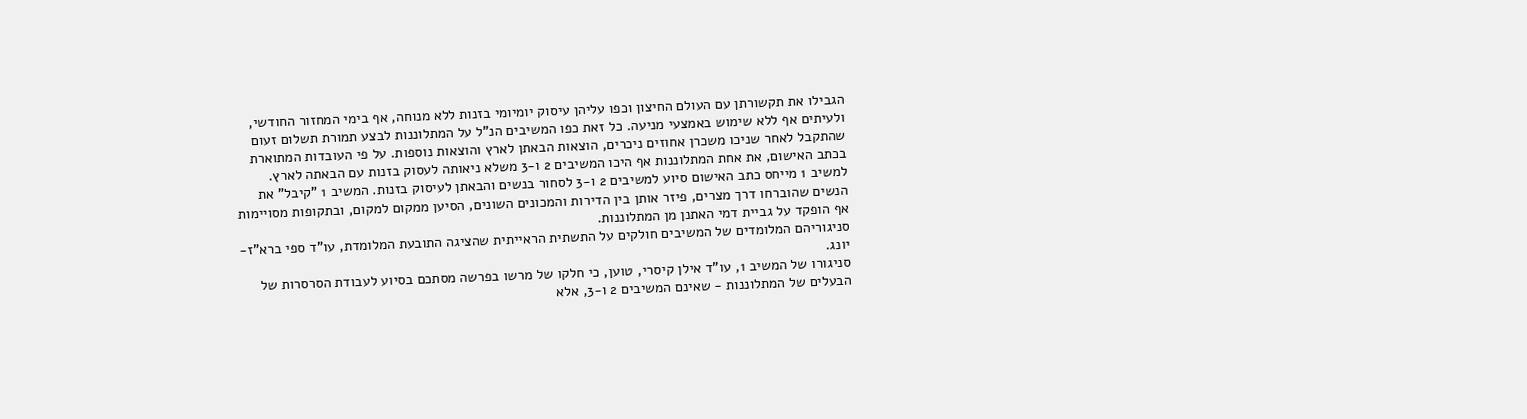הגבילו את תקשורתן עם העולם החיצון וכפו עליהן עיסוק יומיומי בזנות ללא מנוחה, אף בימי המחזור החודשי, ולעיתים אף ללא שימוש באמצעי מניעה. כל זאת כפו המשיבים הנ"ל על המתלוננות לבצע תמורת תשלום זעום שהתקבל לאחר שניכו משכרן אחוזים ניכרים, הוצאות הבאתן לארץ והוצאות נוספות. על פי העובדות המתוארת בכתב האישום, את אחת המתלוננות אף היכו המשיבים 2 ו-3 משלא ניאותה לעסוק בזנות עם הבאתה לארץ.
למשיב 1 מייחס כתב האישום סיוע למשיבים 2 ו-3 לסחור בנשים והבאתן לעיסוק בזנות. המשיב 1 "קיבל" את הנשים שהוברחו דרך מצרים, פיזר אותן בין הדירות והמכונים השונים, הסיען ממקום למקום, ובתקופות מסויימות אף הופקד על גביית דמי האתנן מן המתלוננות.
סניגוריהם המלומדים של המשיבים חולקים על התשתית הראייתית שהציגה התובעת המלומדת, עו"ד ספי ברא"ז-יונג.
סניגורו של המשיב 1, עו"ד אילן קיסרי, טוען, כי חלקו של מרשו בפרשה מסתכם בסיוע לעבודת הסרסרות של הבעלים של המתלוננות - שאינם המשיבים 2 ו-3, אלא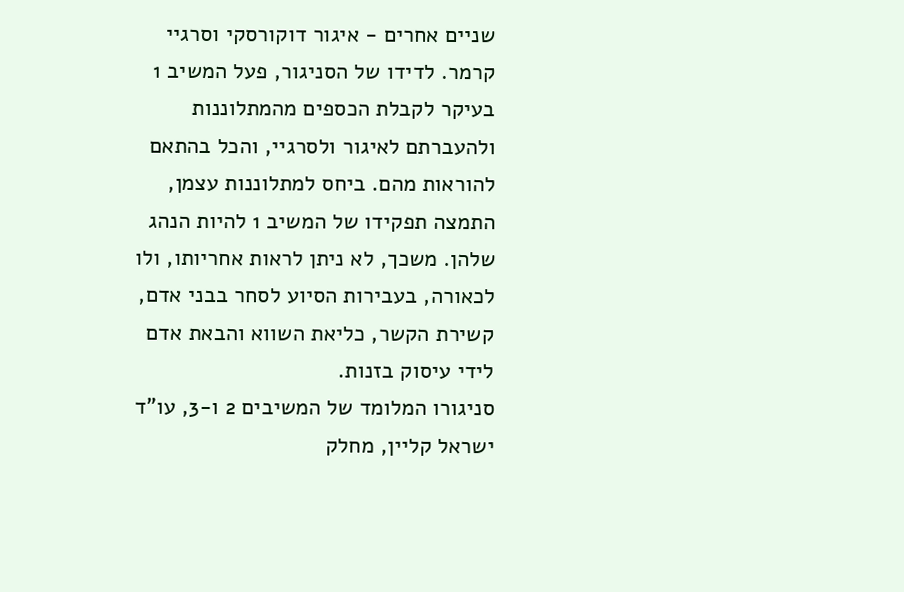שניים אחרים - איגור דוקורסקי וסרגיי קרמר. לדידו של הסניגור, פעל המשיב 1 בעיקר לקבלת הכספים מהמתלוננות ולהעברתם לאיגור ולסרגיי, והכל בהתאם להוראות מהם. ביחס למתלוננות עצמן, התמצה תפקידו של המשיב 1 להיות הנהג שלהן. משכך, לא ניתן לראות אחריותו, ולו לכאורה, בעבירות הסיוע לסחר בבני אדם, קשירת הקשר, כליאת השווא והבאת אדם לידי עיסוק בזנות.
סניגורו המלומד של המשיבים 2 ו-3, עו"ד ישראל קליין, מחלק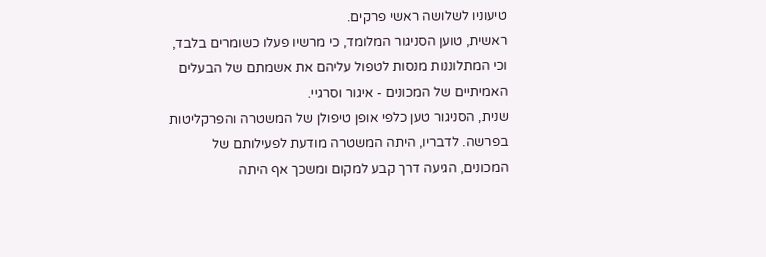טיעוניו לשלושה ראשי פרקים.
ראשית, טוען הסניגור המלומד, כי מרשיו פעלו כשומרים בלבד, וכי המתלוננות מנסות לטפול עליהם את אשמתם של הבעלים האמיתיים של המכונים - איגור וסרגיי.
שנית, הסניגור טען כלפי אופן טיפולן של המשטרה והפרקליטות בפרשה. לדבריו, היתה המשטרה מודעת לפעילותם של המכונים, הגיעה דרך קבע למקום ומשכך אף היתה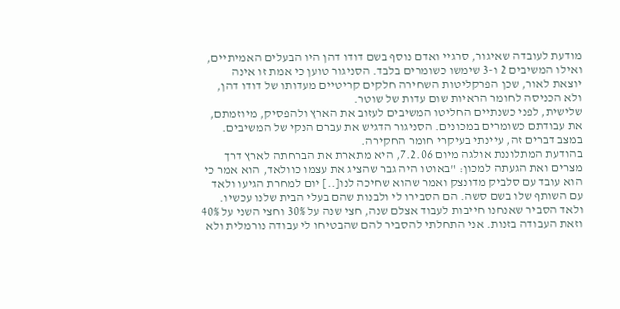מודעת לעובדה שאיגור, סרגיי ואדם נוסף בשם דודו דהן היו הבעלים האמיתיים, ואילו המשיבים 2 ו-3 שימשו כשומרים בלבד. הסניגור טוען כי אמת זו אינה יוצאת לאור, שכן הפרקליטות השחירה חלקים קריטיים מעדותו של דודו דהן, ולא הכניסה לחומר הראיות שום עדות של שוטר.
שלישית, לפני כשנתיים החליטו המשיבים לעזוב את הארץ ולהפסיק, מיוזמתם, את עבודתם כשומרים במכונים. הסניגור הדגיש את עברם הנקי של המשיבים.
במצב דברים זה, עיינתי בעיקרי חומר החקירה.
בהודעת המתלוננת אולגה מיום 7.2.06, היא מתארת את הברחתה לארץ דרך מצרים ואת הגעתה למכון: "באוטו היה גבר שהציג את עצמו כוולאד, הוא אמר כי הוא עובד עם סלביק מדונצק ואמר שהוא שחיכה לנו[..] יום למחרת הגיעו ולאד עם השותף שלו בשם סשה. הם הסבירו לי ולבנות שהם בעלי הבית שלנו עכשיו. ולאד הסביר שאנחנו חייבות לעבוד אצלם שנה, חצי שנה על 30% וחצי השני על 40% וזאת העבודה בזנות. אני התחלתי להסביר להם שהבטיחו לי עבודה נורמלית ולא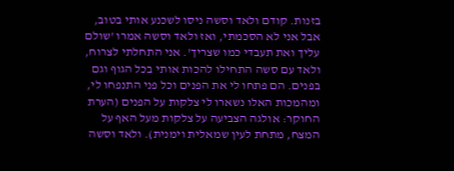בזנות. קודם ולאד וסשה ניסו לשכנע אותי בטוב, אבל אני לא הסכמתי, ואז ולאד וסשה אמרו 'שולם עליך ואת תעבדי כמו שצריך'. אני התחלתי לצרוח, ולאד עם סשה התחילו להכות אותי בכל הגוף וגם בפנים. הם פתחו לי את הפנים וכל פני התנפחו לי, ומהמכות האלו נשארו לי צלקות על הפנים (הערת החוקר: אולגה הצביעה על צלקות מעל האף על המצח, מתחת לעין שמאלית וימנית). ולאד וסשה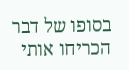בסופו של דבר הכריחו אותי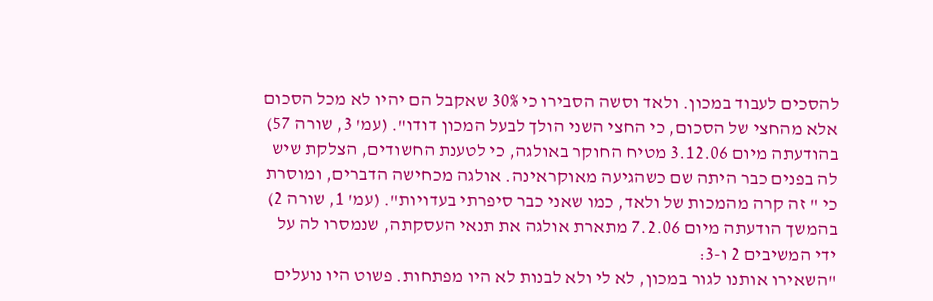להסכים לעבוד במכון. ולאד וסשה הסבירו כי 30% שאקבל הם יהיו לא מכל הסכום אלא מהחצי של הסכום, כי החצי השני הולך לבעל המכון דודו". (עמ' 3, שורה 57)
בהודעתה מיום 3.12.06 מטיח החוקר באולגה, כי לטענת החשודים, הצלקת שיש לה בפנים כבר היתה שם כשהגיעה מאוקראינה. אולגה מכחישה הדברים, ומוסרת כי " זה קרה מהמכות של ולאד, כמו שאני כבר סיפרתי בעדויות". (עמ' 1, שורה 2)
בהמשך הודעתה מיום 7.2.06 מתארת אולגה את תנאי העסקתה, שנמסרו לה על ידי המשיבים 2 ו-3:
"השאירו אותנו לגור במכון, לא לי ולא לבנות לא היו מפתחות. פשוט היו נועלים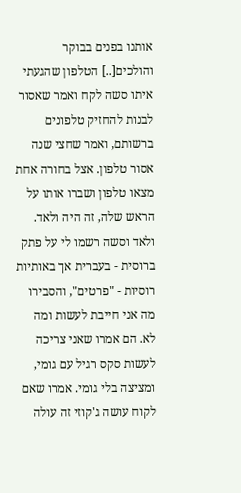אותנו בפנים בבוקר והולכים[..] הטלפון שהגעתי איתו סשה לקח ואמר שאסור לבנות להחזיק טלפונים ברשותם, ואמר שחצי שנה אסור טלפון. אצל בחורה אחת מצאו טלפון ושברו אותו על הראש שלה, זה היה ולאד. ולאד וסשה רשמו לי על פתק ברוסית - בעברית אך באותיות רוסיות - "פרטים", והסבירו מה אני חייבת לעשות ומה לא. הם אמרו שאני צריכה לעשות סקס רגיל עם גומי, ומציצה בלי גומי. אמרו שאם לקוח עושה ג'קוזי זה עולה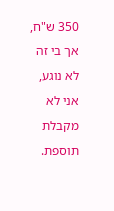350 ש"ח, אך בי זה לא נוגע, אני לא מקבלת תוספת.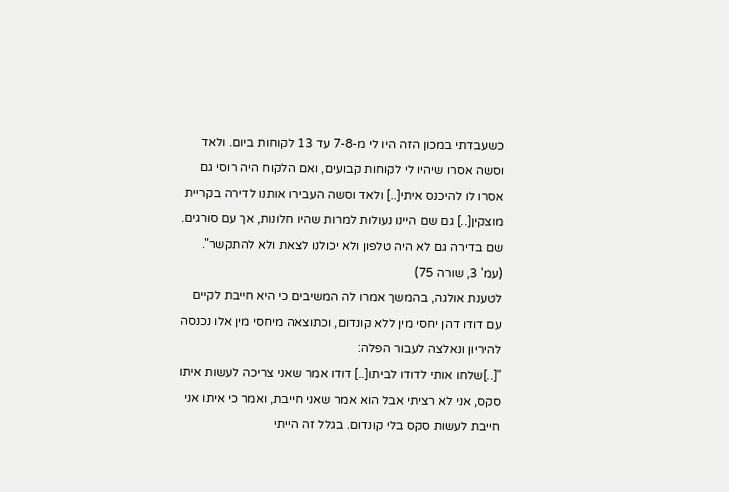כשעבדתי במכון הזה היו לי מ-7-8 עד 13 לקוחות ביום. ולאד וסשה אסרו שיהיו לי לקוחות קבועים, ואם הלקוח היה רוסי גם אסרו לו להיכנס איתי[..] ולאד וסשה העבירו אותנו לדירה בקריית מוצקין[..] גם שם היינו נעולות למרות שהיו חלונות, אך עם סורגים. שם בדירה גם לא היה טלפון ולא יכולנו לצאת ולא להתקשר". (עמ' 3, שורה 75)
לטענת אולגה, בהמשך אמרו לה המשיבים כי היא חייבת לקיים עם דודו דהן יחסי מין ללא קונדום, וכתוצאה מיחסי מין אלו נכנסה להיריון ונאלצה לעבור הפלה:
"[..]שלחו אותי לדודו לביתו[..] דודו אמר שאני צריכה לעשות איתו סקס, אני לא רציתי אבל הוא אמר שאני חייבת, ואמר כי איתו אני חייבת לעשות סקס בלי קונדום. בגלל זה הייתי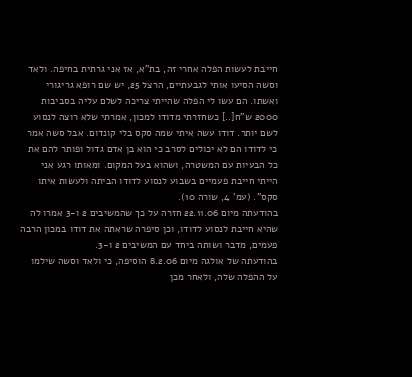חייבת לעשות הפלה אחרי זה, בת"א, אז אני גרתית בחיפה. ולאד וסשה הסיעו אותי לגבעתיים, הרצל 25, יש שם רופא גריגורי ואשתו. הם עשו לי הפלה שהייתי צריכה לשלם עליה בסביבות 2000 ש"ח[..] כשחזרתי מדודו למכון, אמרתי שלא רוצה לנסוע לשם יותר. דודו עשה איתי שמה סקס בלי קונדום. אבל סשה אמר כי לדודו הם לא יכולים לסרב כי הוא בן אדם גדול ופותר להם את כל הבעיות עם המשטרה, ושהוא בעל המקום. ומאותו רגע אני הייתי חייבת פעמיים בשבוע לנסוע לדודו הביתה ולעשות איתו סקס". (עמ' 4, שורה 10).
בהודעתה מיום 22.11.06 חזרה על כך שהמשיבים 2 ו-3 אמרו לה שהיא חייבת לנסוע לדודו, וכן סיפרה שראתה את דודו במכון הרבה פעמים, מדבר ושותה ביחד עם המשיבים 2 ו-3.
בהודעתה של אולגה מיום 8.2.06 הוסיפה, כי ולאד וסשה שילמו על ההפלה שלה, ולאחר מכן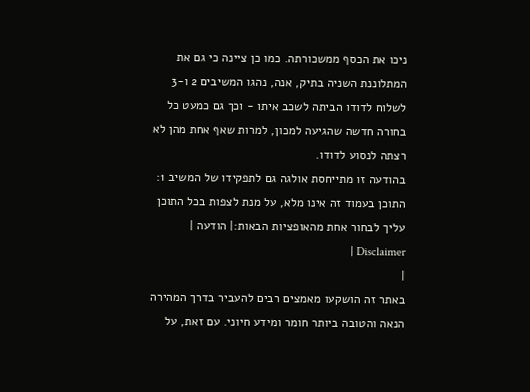ניכו את הכסף ממשכורתה. כמו כן ציינה כי גם את המתלוננת השניה בתיק, אנה, נהגו המשיבים 2 ו-3 לשלוח לדודו הביתה לשכב איתו - וכך גם כמעט כל בחורה חדשה שהגיעה למכון, למרות שאף אחת מהן לא רצתה לנסוע לדודו.
בהודעה זו מתייחסת אולגה גם לתפקידו של המשיב 1:
התוכן בעמוד זה אינו מלא, על מנת לצפות בכל התוכן עליך לבחור אחת מהאופציות הבאות:| הודעה | Disclaimer |
|
באתר זה הושקעו מאמצים רבים להעביר בדרך המהירה הנאה והטובה ביותר חומר ומידע חיוני. עם זאת, על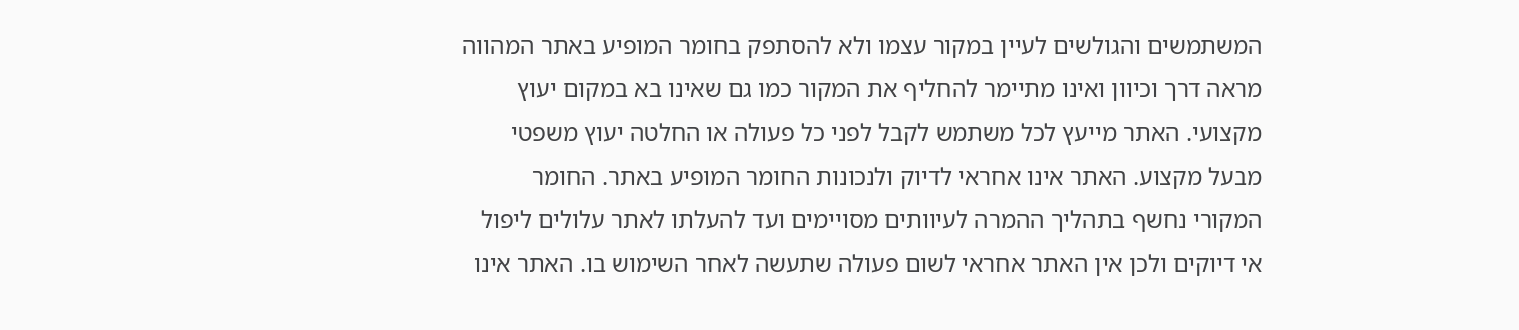המשתמשים והגולשים לעיין במקור עצמו ולא להסתפק בחומר המופיע באתר המהווה מראה דרך וכיוון ואינו מתיימר להחליף את המקור כמו גם שאינו בא במקום יעוץ מקצועי. האתר מייעץ לכל משתמש לקבל לפני כל פעולה או החלטה יעוץ משפטי מבעל מקצוע. האתר אינו אחראי לדיוק ולנכונות החומר המופיע באתר. החומר המקורי נחשף בתהליך ההמרה לעיוותים מסויימים ועד להעלתו לאתר עלולים ליפול אי דיוקים ולכן אין האתר אחראי לשום פעולה שתעשה לאחר השימוש בו. האתר אינו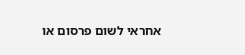אחראי לשום פרסום או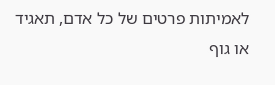לאמיתות פרטים של כל אדם, תאגיד או גוף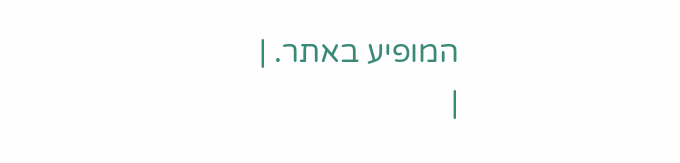המופיע באתר. |
|